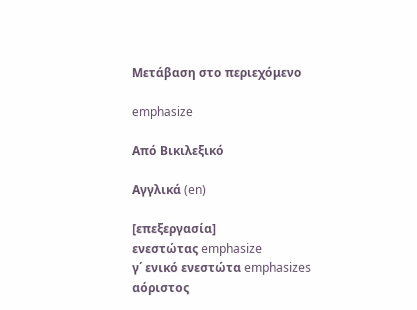Μετάβαση στο περιεχόμενο

emphasize

Από Βικιλεξικό

Αγγλικά (en)

[επεξεργασία]
ενεστώτας emphasize
γ΄ ενικό ενεστώτα emphasizes
αόριστος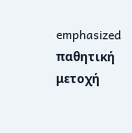emphasized
παθητική μετοχή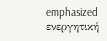emphasized
ενεργητική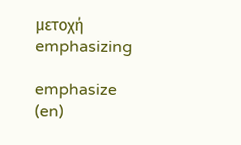μετοχή emphasizing

emphasize (en)